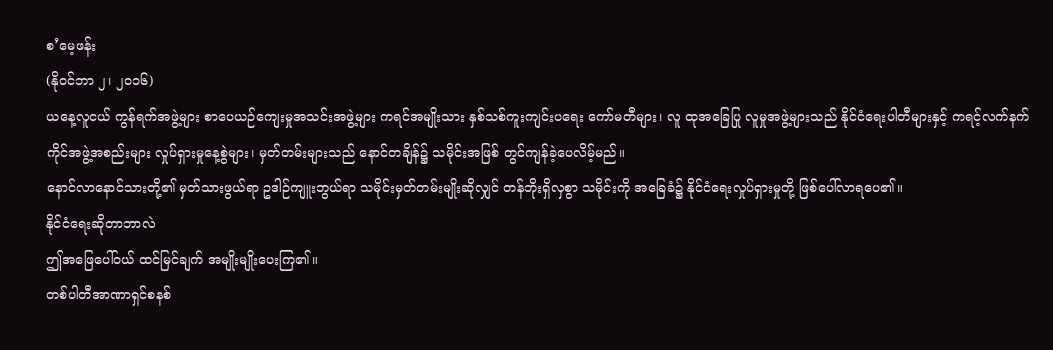စ’မေ့ဖန်း
(နိုဝင်ဘာ ၂၊ ၂၀၁၆)
ယနေ့လူငယ် ကွန်ရက်အဖွဲ့များ စာပေယဉ်ကျေးမှုအသင်းအဖွဲ့များ ကရင်အမျိုးသား နှစ်သစ်ကူးကျင်းပရေး ကော်မတီများ၊ လူ ထုအခြေပြု လူမှုအဖွဲ့များသည် နိုင်ငံရေးပါတီများနှင့် ကရင့်လက်နက်ကိုင်အဖွဲ့အစည်းများ လှုပ်ရှားမှုနေ့စွဲများ၊ မှတ်တမ်းများသည် နောင်တချိန်၌ သမိုင်းအဖြစ် တွင်ကျန်ခဲ့ပေလိမ့်မည်။
နောင်လာနောင်သားတို့၏ မှတ်သားဖွယ်ရာ ဥဒါဉ်ကျူးဘွယ်ရာ သမိုင်းမှတ်တမ်းမျိုးဆိုလျှင် တန်ဘိုးရှိလှစွာ သမိုင်းကို အခြေခံ၌ နိုင်ငံရေးလှုပ်ရှားမှုတို့ ဖြစ်ပေါ်လာရပေ၏။
နိုင်ငံရေးဆိုတာဘာလဲ
ဤအဖြေပေါ်ဝယ် ထင်မြင်ချက် အမျိုးမျိုးပေးကြ၏။
တစ်ပါတီအာဏာရှင်စနစ်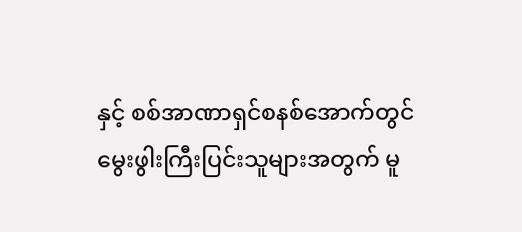နှင့် စစ်အာဏာရှင်စနစ်အောက်တွင် မွေးဖွါးကြီးပြင်းသူများအတွက် မူ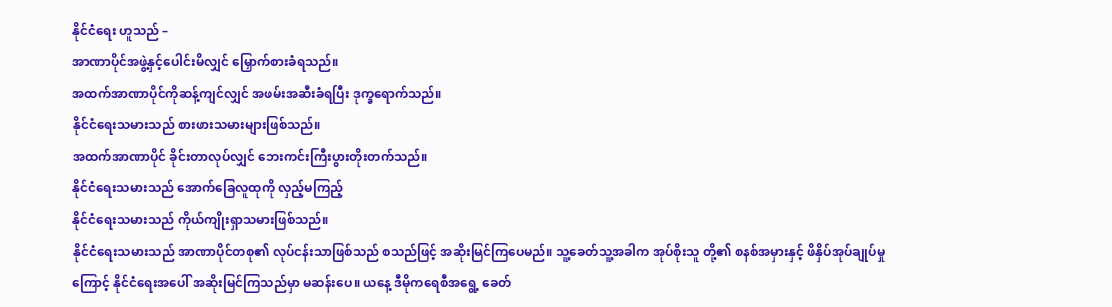နိုင်ငံရေး ဟူသည် –
အာဏာပိုင်အဖွဲ့နှင့်ပေါင်းမိလျှင် မြှောက်စားခံရသည်။
အထက်အာဏာပိုင်ကိုဆန့်ကျင်လျှင် အဖမ်းအဆီးခံရပြီး ဒုက္ခရောက်သည်။
နိုင်ငံရေးသမားသည် စားဖားသမားများဖြစ်သည်။
အထက်အာဏာပိုင် ခိုင်းတာလုပ်လျှင် ဘေးကင်းကြီးပွားတိုးတက်သည်။
နိုင်ငံရေးသမားသည် အောက်ခြေလူထုကို လှည့်မကြည့်
နိုင်ငံရေးသမားသည် ကိုယ်ကျိုးရှာသမားဖြစ်သည်။
နိုင်ငံရေးသမားသည် အာဏာပိုင်တစု၏ လုပ်ငန်းသာဖြစ်သည် စသည်ဖြင့် အဆိုးမြင်ကြပေမည်။ သူ့ခေတ်သူ့အခါက အုပ်စိုးသူ တို့၏ စနစ်အမှားနှင့် ဖိနှိပ်အုပ်ချုပ်မှုကြောင့် နိုင်ငံရေးအပေါ် အဆိုးမြင်ကြသည်မှာ မဆန်းပေ။ ယနေ့ ဒီမိုကရေစီအရွေ့ ခေတ်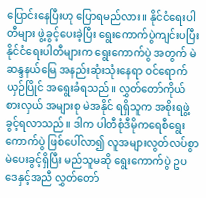ပြောင်းနေပြီးဟု ပြောရမည်လား။ နိုင်ငံရေးပါတီများ ဖွဲ့ခွင့်ပေးခဲ့ပြီး ရွေးကောက်ပွဲကျင်းပပြီး နိုင်ငံရေးပါတီများက ရွေးကောက်ပွဲ အတွက် မဲဆန္ဒနယ်မြေ အနည်းဆုံးသုံးနေရာ ဝင်ရောက်ယှဉ်ပြိုင် အရွေးခံရသည်။ လွှတ်တော်ကိုယ်စားလှယ် အများစု မဲအနိုင် ရရှိသူက အစိုးရဖွဲ့ခွင့်ရလာသည်။ ဒါက ပါတီစုံဒီမိုကရေစီရွေးကောက်ပွဲ ဖြစ်ပေါ်လာ၍ လူအများလွတ်လပ်စွာ မဲပေးခွင့်ရှိပြီး မည်သူမဆို ရွေးကောက်ပွဲ ဥပဒေနှင့်အညီ လွှတ်တော်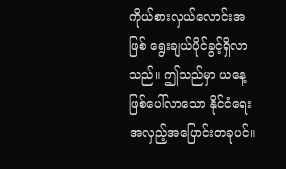ကိုယ်စားလှယ်လောင်းအဖြစ် ရွေးချယ်ပိုင်ခွင့်ရှိလာသည်။ ဤသည်မှာ ယနေ့ဖြစ်ပေါ်လာသော နိုင်ငံရေး အလှည့်အပြောင်းတခုပင်။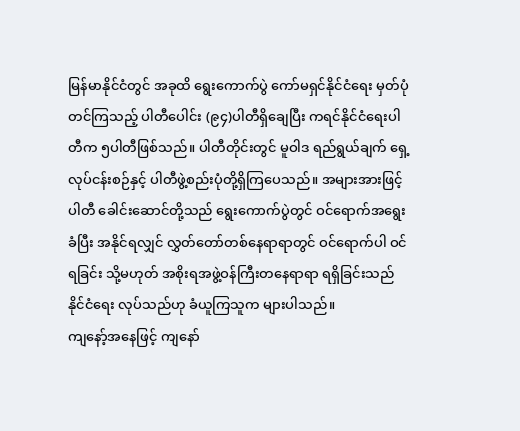မြန်မာနိုင်ငံတွင် အခုထိ ရွေးကောက်ပွဲ ကော်မရှင်နိုင်ငံရေး မှတ်ပုံတင်ကြသည့် ပါတီပေါင်း (၉၄)ပါတီရှိချေပြီး ကရင်နိုင်ငံရေးပါ တီက ၅ပါတီဖြစ်သည်။ ပါတီတိုင်းတွင် မူဝါဒ ရည်ရွယ်ချက် ရှေ့လုပ်ငန်းစဉ်နှင့် ပါတီဖွဲ့စည်းပုံတို့ရှိကြပေသည်။ အများအားဖြင့် ပါတီ ခေါင်းဆောင်တို့သည် ရွေးကောက်ပွဲတွင် ဝင်ရောက်အရွေးခံပြီး အနိုင်ရလျှင် လွှတ်တော်တစ်နေရာရာတွင် ဝင်ရောက်ပါ ဝင်ရခြင်း သို့မဟုတ် အစိုးရအဖွဲ့ဝန်ကြီးတနေရာရာ ရရှိခြင်းသည် နိုင်ငံရေး လုပ်သည်ဟု ခံယူကြသူက များပါသည်။
ကျနော့်အနေဖြင့် ကျနော်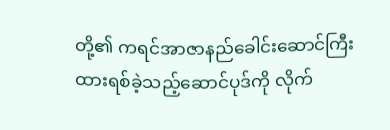တို့၏ ကရင်အာဇာနည်ခေါင်းဆောင်ကြီး ထားရစ်ခဲ့သည့်ဆောင်ပုဒ်ကို လိုက်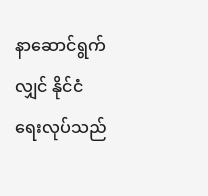နာဆောင်ရွက်လျှင် နိုင်ငံ ရေးလုပ်သည်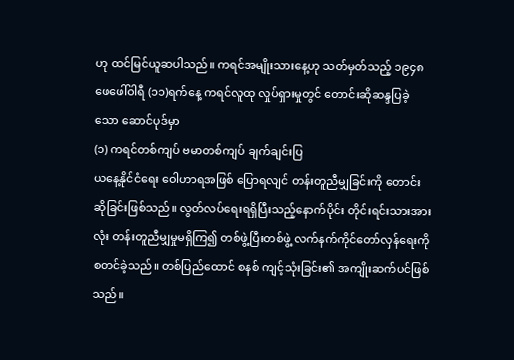ဟု ထင်မြင်ယူဆပါသည်။ ကရင်အမျိုးသားနေ့ဟု သတ်မှတ်သည့် ၁၉၄၈ ဖေဖေါ်ဝါရီ (၁၁)ရက်နေ့ ကရင်လူထု လှုပ်ရှားမှုတွင် တောင်းဆိုဆန္ဒပြခဲ့သော ဆောင်ပုဒ်မှာ
(၁) ကရင်တစ်ကျပ် ဗမာတစ်ကျပ် ချက်ချင်းပြ
ယနေ့နိုင်ငံရေး ဝေါဟာရအဖြစ် ပြောရလျင် တန်းတူညီမျှခြင်းကို တောင်းဆိုခြင်းဖြစ်သည်။ လွတ်လပ်ရေးရရှိပြီးသည့်နောက်ပိုင်း တိုင်းရင်းသားအားလုံး တန်းတူညီမျှမှုမရှိကြ၍ တစ်ဖွဲ့ပြီးတစ်ဖွဲ့ လက်နက်ကိုင်တော်လှန်ရေးကို စတင်ခဲ့သည်။ တစ်ပြည်ထောင် စနစ် ကျင့်သုံးခြင်း၏ အကျိုးဆက်ပင်ဖြစ်သည်။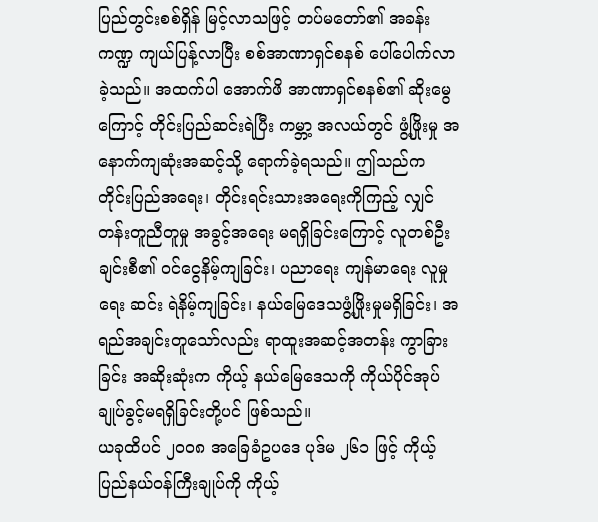ပြည်တွင်းစစ်ရှိန် မြင့်လာသဖြင့် တပ်မတော်၏ အခန်းကဏ္ဍ ကျယ်ပြန့်လာပြီး စစ်အာဏာရှင်စနစ် ပေါ်ပေါက်လာခဲ့သည်။ အထက်ပါ အောက်ဖိ အာဏာရှင်စနစ်၏ ဆိုးမွေကြောင့် တိုင်းပြည်ဆင်းရဲပြီး ကမ္ဘာ့ အလယ်တွင် ဖွံ့ဖြိုးမှု အနောက်ကျဆုံးအဆင့်သို့ ရောက်ခဲ့ရသည်။ ဤသည်က တိုင်းပြည်အရေး၊ တိုင်းရင်းသားအရေးကိုကြည့် လျှင် တန်းတူညီတူမှု အခွင့်အရေး မရရှိခြင်းကြောင့် လူတစ်ဦးချင်းစီ၏ ဝင်ငွေနိမ့်ကျခြင်း၊ ပညာရေး ကျန်မာရေး လူမှုရေး ဆင်း ရဲနိမ့်ကျခြင်း၊ နယ်မြေဒေသဖွံ့ဖြိုးမှုမရှိခြင်း၊ အရည်အချင်းတူသော်လည်း ရာထူးအဆင့်အတန်း ကွာခြားခြင်း အဆိုးဆုံးက ကိုယ့် နယ်မြေဒေသကို ကိုယ်ပိုင်အုပ်ချုပ်ခွင့်မရရှိခြင်းတို့ပင် ဖြစ်သည်။
ယခုထိပင် ၂၀၀၈ အခြေခံဥပဒေ ပုဒ်မ ၂၆၁ ဖြင့် ကိုယ့်ပြည်နယ်ဝန်ကြီးချုပ်ကို ကိုယ့်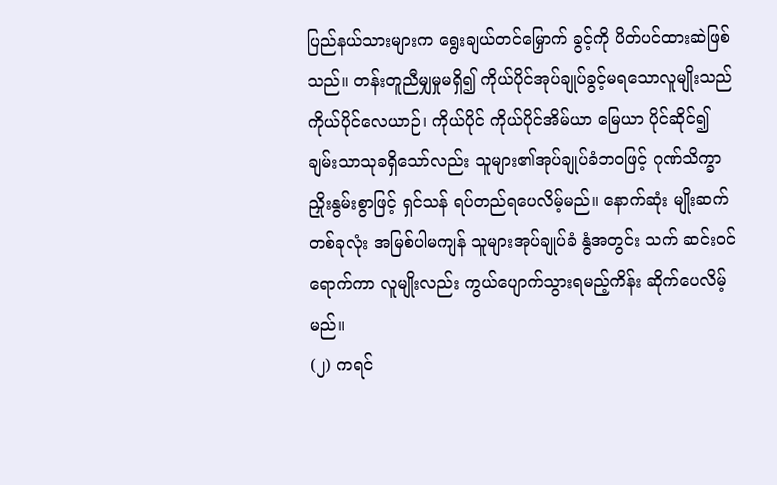ပြည်နယ်သားများက ရွေးချယ်တင်မြှောက် ခွင့်ကို ပိတ်ပင်ထားဆဲဖြစ်သည်။ တန်းတူညီမျှမှုမရှိ၍ ကိုယ်ပိုင်အုပ်ချုပ်ခွင့်မရသောလူမျိုးသည် ကိုယ်ပိုင်လေယာဉ်၊ ကိုယ်ပိုင် ကိုယ်ပိုင်အိမ်ယာ မြေယာ ပိုင်ဆိုင်၍ ချမ်းသာသုခရှိသော်လည်း သူများ၏အုပ်ချုပ်ခံဘဝဖြင့် ဂုဏ်သိက္ခာ ညှိုးနွမ်းစွာဖြင့် ရှင်သန် ရပ်တည်ရပေလိမ့်မည်။ နောက်ဆုံး မျိုးဆက်တစ်ခုလုံး အမြစ်ပါမကျန် သူများအုပ်ချုပ်ခံ နွံအတွင်း သက် ဆင်းဝင်ရောက်ကာ လူမျိုးလည်း ကွယ်ပျောက်သွားရမည့်ကိန်း ဆိုက်ပေလိမ့်မည်။
(၂) ကရင်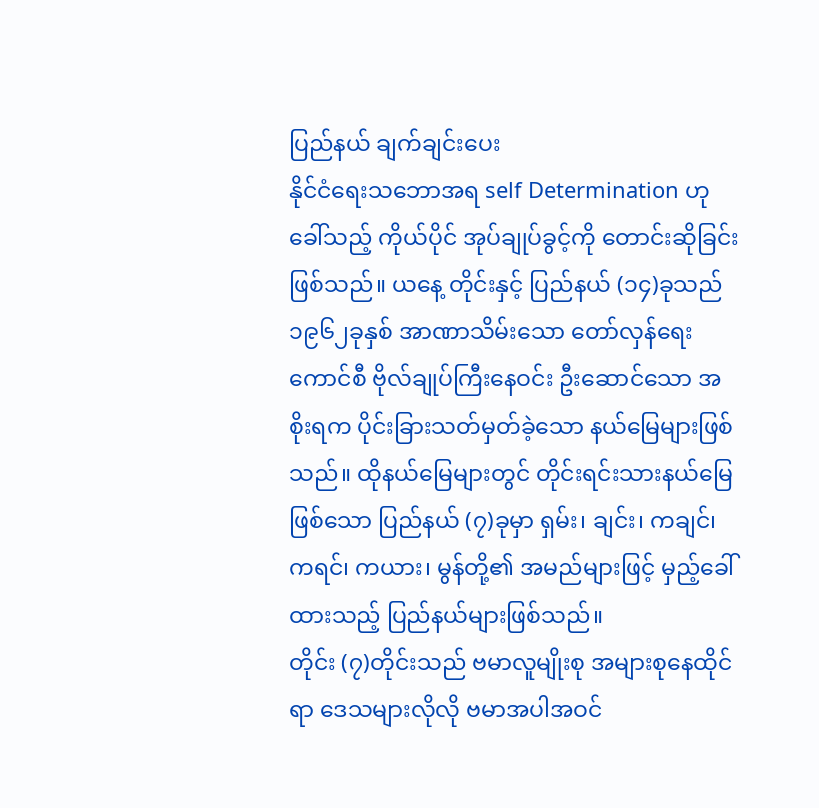ပြည်နယ် ချက်ချင်းပေး
နိုင်ငံရေးသဘောအရ self Determination ဟုခေါ်သည့် ကိုယ်ပိုင် အုပ်ချုပ်ခွင့်ကို တောင်းဆိုခြင်းဖြစ်သည်။ ယနေ့ တိုင်းနှင့် ပြည်နယ် (၁၄)ခုသည် ၁၉၆၂ခုနှစ် အာဏာသိမ်းသော တော်လှန်ရေးကောင်စီ ဗိုလ်ချုပ်ကြီးနေဝင်း ဦးဆောင်သော အစိုးရက ပိုင်းခြားသတ်မှတ်ခဲ့သော နယ်မြေများဖြစ်သည်။ ထိုနယ်မြေများတွင် တိုင်းရင်းသားနယ်မြေဖြစ်သော ပြည်နယ် (၇)ခုမှာ ရှမ်း၊ ချင်း၊ ကချင်၊ ကရင်၊ ကယား၊ မွန်တို့၏ အမည်များဖြင့် မှည့်ခေါ်ထားသည့် ပြည်နယ်များဖြစ်သည်။
တိုင်း (၇)တိုင်းသည် ဗမာလူမျိုးစု အများစုနေထိုင်ရာ ဒေသများလိုလို ဗမာအပါအဝင်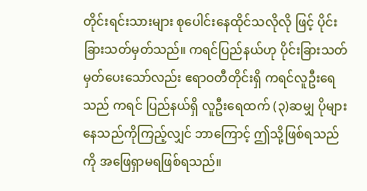တိုင်းရင်းသားများ စုပေါင်းနေထိုင်သလိုလို ဖြင့် ပိုင်းခြားသတ်မှတ်သည်။ ကရင်ပြည်နယ်ဟု ပိုင်းခြားသတ်မှတ်ပေးသော်လည်း ဧရာဝတီတိုင်းရှိ ကရင်လူဦးရေသည် ကရင် ပြည်နယ်ရှိ လူဦးရေထက် (၃)ဆမျှ ပိုများနေသည်ကိုကြည့်လျှင် ဘာကြောင့် ဤသို့ဖြစ်ရသည်ကို အဖြေရှာမရဖြစ်ရသည်။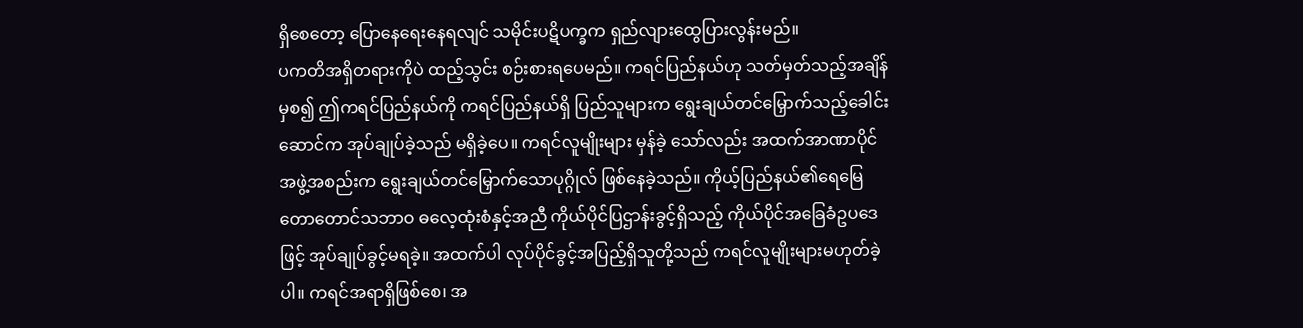ရှိစေတော့ ပြောနေရေးနေရလျင် သမိုင်းပဋိပက္ခက ရှည်လျားထွေပြားလွန်းမည်။
ပကတိအရှိတရားကိုပဲ ထည့်သွင်း စဉ်းစားရပေမည်။ ကရင်ပြည်နယ်ဟု သတ်မှတ်သည့်အချိန်မှစ၍ ဤကရင်ပြည်နယ်ကို ကရင်ပြည်နယ်ရှိ ပြည်သူများက ရွေးချယ်တင်မြှောက်သည့်ခေါင်းဆောင်က အုပ်ချုပ်ခဲ့သည် မရှိခဲ့ပေ။ ကရင်လူမျိုးများ မှန်ခဲ့ သော်လည်း အထက်အာဏာပိုင်အဖွဲ့အစည်းက ရွေးချယ်တင်မြှောက်သောပုဂ္ဂိုလ် ဖြစ်နေခဲ့သည်။ ကိုယ့်ပြည်နယ်၏ရေမြေ တောတောင်သဘာဝ ဓလေ့ထုံးစံနှင့်အညီ ကိုယ်ပိုင်ပြဌာန်းခွင့်ရှိသည့် ကိုယ်ပိုင်အခြေခံဥပဒေဖြင့် အုပ်ချုပ်ခွင့်မရခဲ့။ အထက်ပါ လုပ်ပိုင်ခွင့်အပြည့်ရှိသူတို့သည် ကရင်လူမျိုးများမဟုတ်ခဲ့ပါ။ ကရင်အရာရှိဖြစ်စေ၊ အ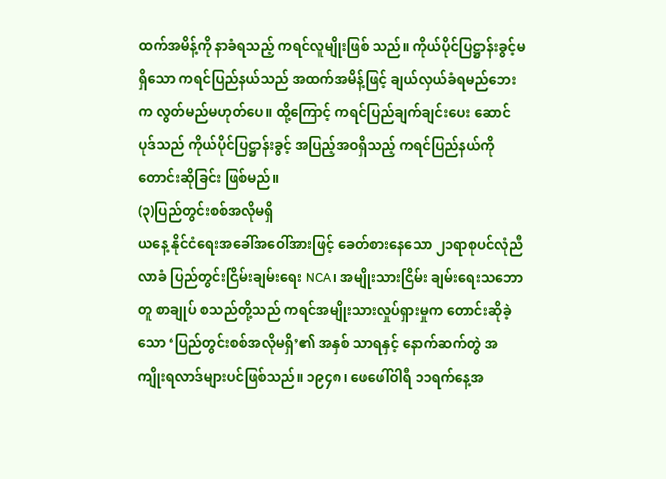ထက်အမိန့်ကို နာခံရသည့် ကရင်လူမျိုးဖြစ် သည်။ ကိုယ်ပိုင်ပြဋ္ဌာန်းခွင့်မရှိသော ကရင်ပြည်နယ်သည် အထက်အမိန့်ဖြင့် ချယ်လှယ်ခံရမည်ဘေးက လွတ်မည်မဟုတ်ပေ။ ထို့ကြောင့် ကရင်ပြည်ချက်ချင်းပေး ဆောင်ပုဒ်သည် ကိုယ်ပိုင်ပြဋ္ဌာန်းခွင့် အပြည့်အဝရှိသည့် ကရင်ပြည်နယ်ကို တောင်းဆိုခြင်း ဖြစ်မည်။
(၃)ပြည်တွင်းစစ်အလိုမရှိ
ယနေ့ နိုင်ငံရေးအခေါ်အဝေါ်အားဖြင့် ခေတ်စားနေသော ၂၁ရာစုပင်လုံညီလာခံ ပြည်တွင်းငြိမ်းချမ်းရေး NCA၊ အမျိုးသားငြိမ်း ချမ်းရေးသဘောတူ စာချုပ် စသည်တို့သည် ကရင်အမျိုးသားလှုပ်ရှားမှုက တောင်းဆိုခဲ့သော ‘ပြည်တွင်းစစ်အလိုမရှိ’၏ အနှစ် သာရနှင့် နောက်ဆက်တွဲ အကျိုးရလာဒ်များပင်ဖြစ်သည်။ ၁၉၄၈၊ ဖေဖေါ်ဝါရီ ၁၁ရက်နေ့အ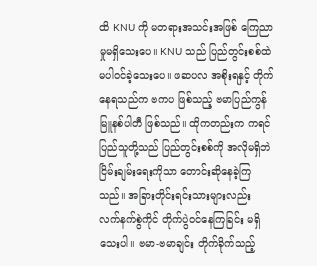ထိ KNU ကို မတရားအသင်းအဖြစ် ကြေညာမှုမရှိသေးပေ။ KNU သည် ပြည်တွင်းစစ်ထဲ မပါဝင်ခဲ့သေးပေ။ ဖဆပလ အစိုးရနှင့် တိုက်နေရသည်က ဗကပ ဖြစ်သည့် ဗမာပြည်ကွန်မြူနစ်ပါတီ ဖြစ်သည်။ ထိုကတည်းက ကရင်ပြည်သူတို့သည် ပြည်တွင်းစစ်ကို အလိုမရှိဘဲ ငြိမ်းချမ်းရေးကိုသာ တောင်းဆိုနေခဲ့ကြသည်။ အခြားတိုင်းရင်းသားများလည်း လက်နက်စွဲကိုင် တိုက်ပွဲဝင်နေကြခြင်း မရှိသေးပါ။ ဗမာ-ဗမာချင်း တိုက်ခိုက်သည့်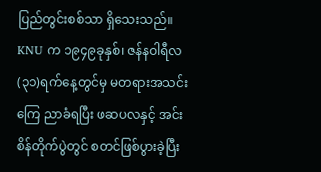ပြည်တွင်းစစ်သာ ရှိသေးသည်။ KNU က ၁၉၄၉ခုနှစ်၊ ဇန်နဝါရီလ (၃၁)ရက်နေ့တွင်မှ မတရားအသင်း ကြေ ညာခံရပြီး ဖဆပလနှင့် အင်းစိန်တိုက်ပွဲတွင် စတင်ဖြစ်ပွားခဲ့ပြီး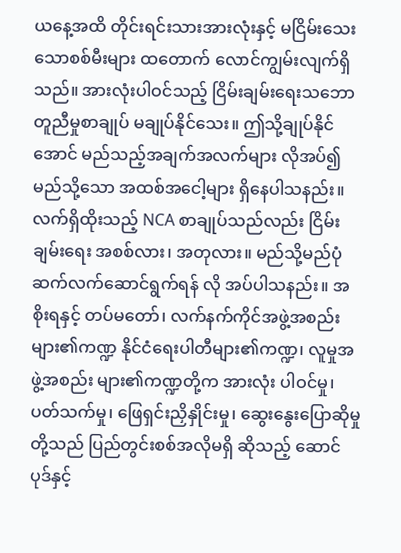ယနေ့အထိ တိုင်းရင်းသားအားလုံးနှင့် မငြိမ်းသေးသောစစ်မီးများ ထတောက် လောင်ကျွမ်းလျက်ရှိသည်။ အားလုံးပါဝင်သည့် ငြိမ်းချမ်းရေးသဘောတူညီမှုစာချုပ် မချုပ်နိုင်သေး။ ဤသို့ချုပ်နိုင် အောင် မည်သည့်အချက်အလက်များ လိုအပ်၍ မည်သို့သော အထစ်အငေါ့များ ရှိနေပါသနည်း။
လက်ရှိထိုးသည့် NCA စာချုပ်သည်လည်း ငြိမ်းချမ်းရေး အစစ်လား၊ အတုလား။ မည်သို့မည်ပုံ ဆက်လက်ဆောင်ရွက်ရန် လို အပ်ပါသနည်း။ အစိုးရနှင့် တပ်မတော်၊ လက်နက်ကိုင်အဖွဲ့အစည်းများ၏ကဏ္ဍ နိုင်ငံရေးပါတီများ၏ကဏ္ဍ၊ လူမှုအဖွဲ့အစည်း များ၏ကဏ္ဍတို့က အားလုံး ပါဝင်မှု၊ ပတ်သက်မှု၊ ဖြေရှင်းညှိနှိုင်းမှု၊ ဆွေးနွေးပြောဆိုမှုတို့သည် ပြည်တွင်းစစ်အလိုမရှိ ဆိုသည့် ဆောင်ပုဒ်နှင့်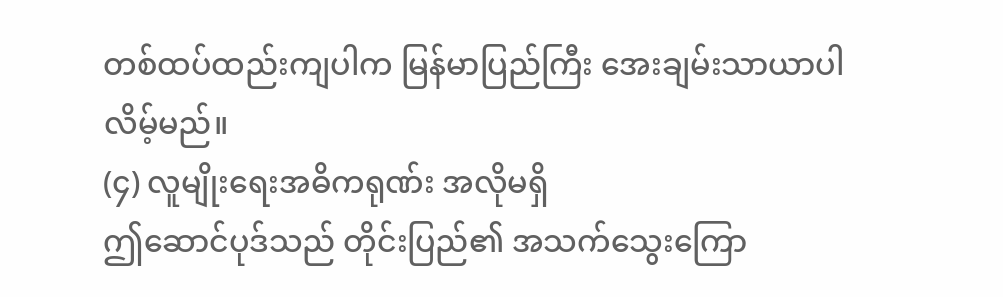တစ်ထပ်ထည်းကျပါက မြန်မာပြည်ကြီး အေးချမ်းသာယာပါလိမ့်မည်။
(၄) လူမျိုးရေးအဓိကရုဏ်း အလိုမရှိ
ဤဆောင်ပုဒ်သည် တိုင်းပြည်၏ အသက်သွေးကြော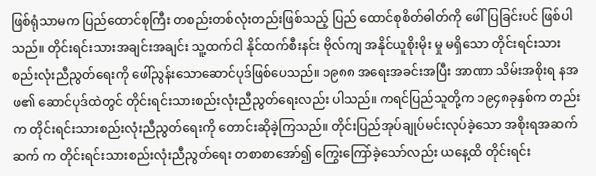ဖြစ်ရုံသာမက ပြည်ထောင်စုကြီး တစည်းတစ်လုံးတည်းဖြစ်သည့် ပြည် ထောင်စုစိတ်ဓါတ်ကို ဖေါ်ပြခြင်းပင် ဖြစ်ပါသည်။ တိုင်းရင်းသားအချင်းအချင်း သူ့ထက်ငါ နိုင်ထက်စီးနင်း ဗိုလ်ကျ အနိုင်ယူစိုးမိုး မှု မရှိသော တိုင်းရင်းသား စည်းလုံးညီညွတ်ရေးကို ဖေါ်ညွန်းသောဆောင်ပုဒ်ဖြစ်ပေသည်။ ၁၉၈၈ အရေးအခင်းအပြီး အာဏာ သိမ်းအစိုးရ နအဖ၏ ဆောင်ပုဒ်ထဲတွင် တိုင်းရင်းသားစည်းလုံးညီညွတ်ရေးလည်း ပါသည်။ ကရင်ပြည်သူတို့က ၁၉၄၈ခုနှစ်က တည်းက တိုင်းရင်းသားစည်းလုံးညီညွတ်ရေးကို တောင်းဆိုခဲ့ကြသည်။ တိုင်းပြည်အုပ်ချုပ်မင်းလုပ်ခဲ့သော အစိုးရအဆက်ဆက် က တိုင်းရင်းသားစည်းလုံးညီညွတ်ရေး တစာစာအော်၍ ကြွေးကြော်ခဲ့သော်လည်း ယနေ့ထိ တိုင်းရင်း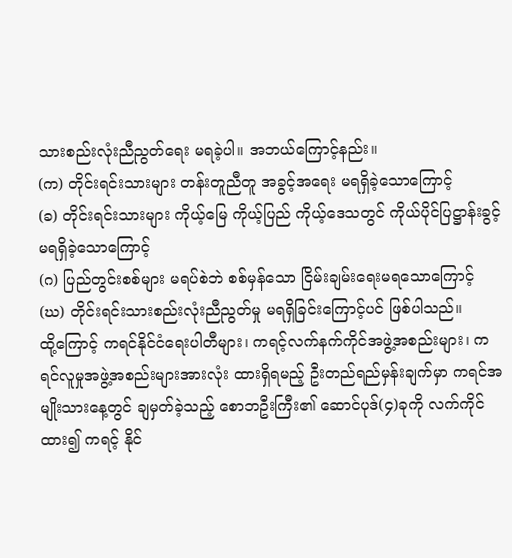သားစည်းလုံးညီညွတ်ရေး မရခဲ့ပါ။ အဘယ်ကြောင့်နည်း။
(က) တိုင်းရင်းသားများ တန်းတူညီတူ အခွင့်အရေး မရရှိခဲ့သောကြောင့်
(ခ) တိုင်းရင်းသားများ ကိုယ့်မြေ ကိုယ့်ပြည် ကိုယ့်ဒေသတွင် ကိုယ်ပိုင်ပြဋ္ဌာန်းခွင့် မရရှိခဲ့သောကြောင့်
(ဂ) ပြည်တွင်းစစ်များ မရပ်စဲဘဲ စစ်မှန်သော ငြိမ်းချမ်းရေးမရသောကြောင့်
(ဃ) တိုင်းရင်းသားစည်းလုံးညီညွတ်မှု မရရှိခြင်းကြောင့်ပင် ဖြစ်ပါသည်။
ထို့ကြောင့် ကရင်နိုင်ငံရေးပါတီများ၊ ကရင့်လက်နက်ကိုင်အဖွဲ့အစည်းများ၊ ကရင်လူမှုအဖွဲ့အစည်းများအားလုံး ထားရှိရမည့် ဦးတည်ရည်မှန်းချက်မှာ ကရင်အမျိုးသားနေ့တွင် ချမှတ်ခဲ့သည့် စောဘဦးကြီး၏ ဆောင်ပုဒ်(၄)ခုကို လက်ကိုင်ထား၍ ကရင့် နိုင်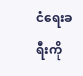ငံရေးခရီးကို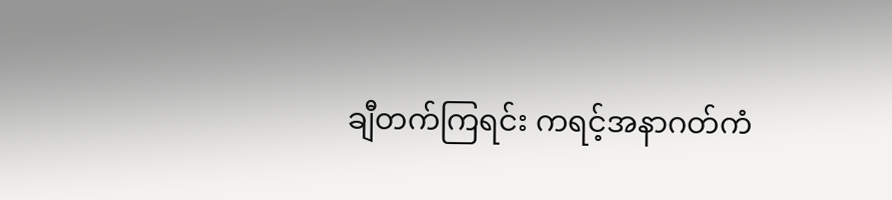ချီတက်ကြရင်း ကရင့်အနာဂတ်ကံ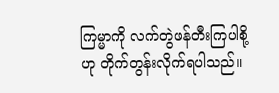ကြမ္မာကို လက်တွဲဖန်တီးကြပါစို့ဟု တိုက်တွန်းလိုက်ရပါသည်။